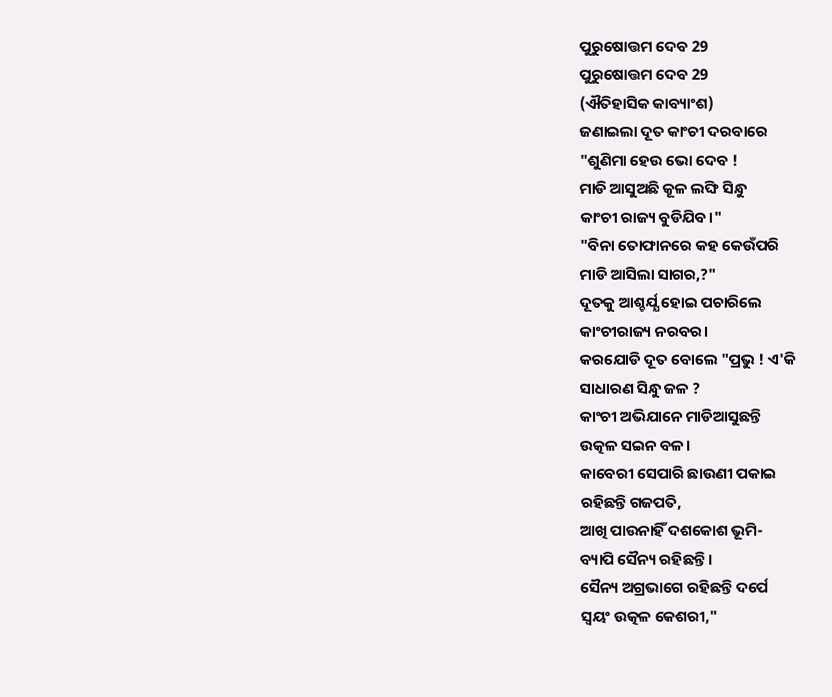ପୁରୁଷୋତ୍ତମ ଦେବ 29
ପୁରୁଷୋତ୍ତମ ଦେବ 29
(ଐତିହାସିକ କାବ୍ୟାଂଶ)
ଜଣାଇଲା ଦୂତ କାଂଚୀ ଦରବାରେ
"ଶୁଣିମା ହେଉ ଭୋ ଦେବ !
ମାଡି ଆସୁଅଛି କୂଳ ଲଙ୍ଘି ସିନ୍ଧୁ
କାଂଚୀ ରାଜ୍ୟ ବୁଡିଯିବ।"
"ବିନା ତୋଫାନରେ କହ କେଉଁପରି
ମାଡି ଆସିଲା ସାଗର,?"
ଦୂତକୁ ଆଶ୍ଚର୍ଯ୍ଯ ହୋଇ ପଚାରିଲେ
କାଂଚୀରାଜ୍ୟ ନରବର।
କରଯୋଡି ଦୂତ ବୋଲେ "ପ୍ରଭୁ ! ଏ'କି
ସାଧାରଣ ସିନ୍ଧୁ ଜଳ ?
କାଂଚୀ ଅଭିଯାନେ ମାଡିଆସୁଛନ୍ତି
ଉତ୍କଳ ସଇନ ବଳ।
କାବେରୀ ସେପାରି ଛାଉଣୀ ପକାଇ
ରହିଛନ୍ତି ଗଜପତି,
ଆଖି ପାଉନାହିଁ ଦଶକୋଶ ଭୂମି-
ବ୍ୟାପି ସୈନ୍ୟ ରହିଛନ୍ତି ।
ସୈନ୍ୟ ଅଗ୍ରଭାଗେ ରହିଛନ୍ତି ଦର୍ପେ
ସ୍ୱୟଂ ଉତ୍କଳ କେଶରୀ,"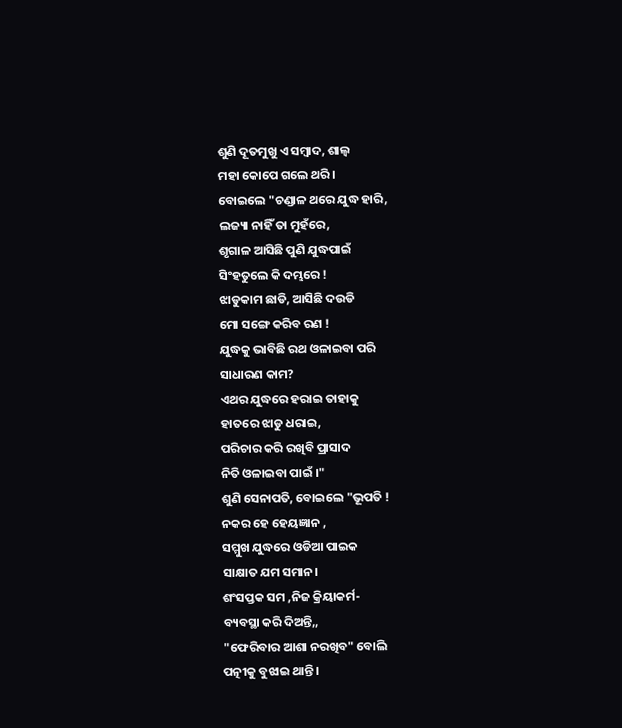ଶୁଣି ଦୂତମୁଖୁ ଏ ସମ୍ବାଦ, ଶାଲ୍ୱ
ମହା କୋପେ ଗଲେ ଥରି।
ବୋଇଲେ "ଚଣ୍ଡାଳ ଥରେ ଯୁଦ୍ଧ ହାରି,
ଲଜ୍ୟା ନାହିଁ ତା ମୁହଁରେ,
ଶୃଗାଳ ଆସିଛି ପୁଣି ଯୁଦ୍ଧପାଇଁ
ସିଂହତୁଲେ କି ଦମ୍ଭରେ !
ଝାଡୁକାମ ଛାଡି, ଆସିଛି ଦଉଡି
ମୋ ସଙ୍ଗେ କରିବ ରଣ !
ଯୁଦ୍ଧକୁ ଭାବିଛି ରଥ ଓଳାଇବା ପରି
ସାଧାରଣ କାମ?
ଏଥର ଯୁଦ୍ଧରେ ହରାଇ ତାହାକୁ
ହାତରେ ଝାଡୁ ଧରାଇ,
ପରିଚାର କରି ରଖିବି ପ୍ରାସାଦ
ନିତି ଓଳାଇବା ପାଇଁ ।"
ଶୁଣି ସେନାପତି, ବୋଇଲେ "ଭୂପତି !
ନକର ହେ ହେୟଜ୍ଞାନ ,
ସମ୍ମୁଖ ଯୁଦ୍ଧରେ ଓଡିଆ ପାଇକ
ସାକ୍ଷାତ ଯମ ସମାନ।
ଶଂସପ୍ତକ ସମ ,ନିଜ କ୍ରିୟାକର୍ମ-
ବ୍ୟବସ୍ଥା କରି ଦିଅନ୍ତି,,
"ଫେରିବାର ଆଶା ନରଖିବ" ବୋଲି
ପତ୍ନୀକୁ ବୁଝାଇ ଥାନ୍ତି।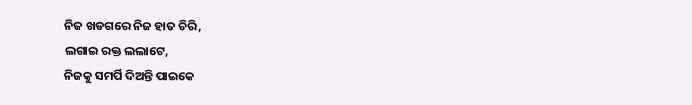ନିଜ ଖଡଗରେ ନିଜ ହାତ ଚିରି,
ଲଗାଇ ରକ୍ତ ଲଲାଟେ,
ନିଜକୁ ସମର୍ପି ଦିଅନ୍ତି ପାଇକେ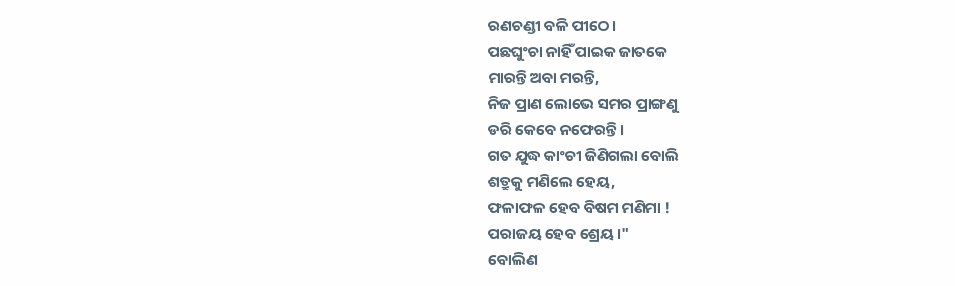ରଣଚଣ୍ଡୀ ବଳି ପୀଠେ।
ପଛଘୁଂଚା ନାହିଁ ପାଇକ ଜାତକେ
ମାରନ୍ତି ଅବା ମରନ୍ତି,
ନିଜ ପ୍ରାଣ ଲୋଭେ ସମର ପ୍ରାଙ୍ଗଣୁ
ଡରି କେବେ ନଫେରନ୍ତି।
ଗତ ଯୁଦ୍ଧ କାଂଚୀ ଜିଣିଗଲା ବୋଲି
ଶତ୍ରୁକୁ ମଣିଲେ ହେୟ,
ଫଳାଫଳ ହେବ ବିଷମ ମଣିମା !
ପରାଜୟ ହେବ ଶ୍ରେୟ।"
ବୋଲିଣ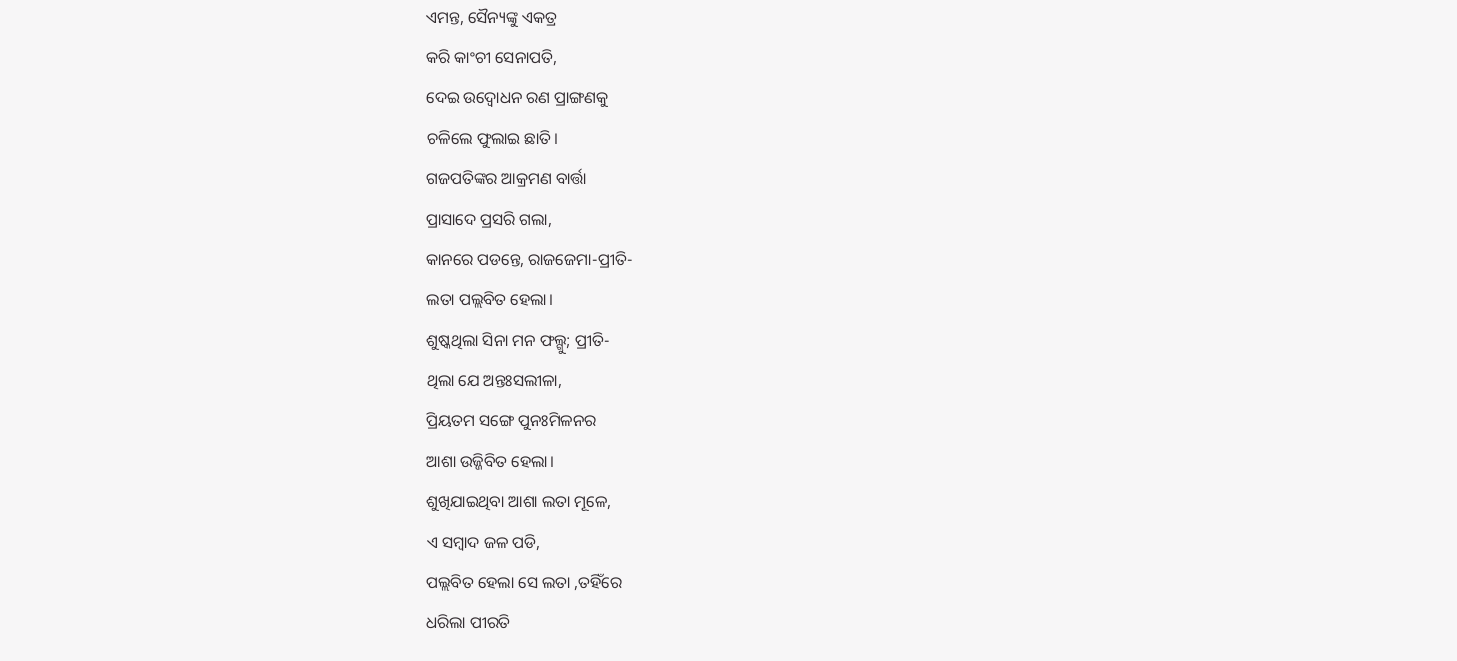ଏମନ୍ତ, ସୈନ୍ୟଙ୍କୁ ଏକତ୍ର
କରି କାଂଚୀ ସେନାପତି,
ଦେଇ ଉଦ୍ବୋଧନ ରଣ ପ୍ରାଙ୍ଗଣକୁ
ଚଳିଲେ ଫୁଲାଇ ଛାତି।
ଗଜପତିଙ୍କର ଆକ୍ରମଣ ବାର୍ତ୍ତା
ପ୍ରାସାଦେ ପ୍ରସରି ଗଲା,
କାନରେ ପଡନ୍ତେ, ରାଜଜେମା-ପ୍ରୀତି-
ଲତା ପଲ୍ଲବିତ ହେଲା।
ଶୁଷ୍କଥିଲା ସିନା ମନ ଫଲ୍ଗୁ; ପ୍ରୀତି-
ଥିଲା ଯେ ଅନ୍ତଃସଲୀଳା,
ପ୍ରିୟତମ ସଙ୍ଗେ ପୁନଃମିଳନର
ଆଶା ଉଜ୍ଜିବିତ ହେଲା।
ଶୁଖିଯାଇଥିବା ଆଶା ଲତା ମୂଳେ,
ଏ ସମ୍ବାଦ ଜଳ ପଡି,
ପଲ୍ଲବିତ ହେଲା ସେ ଲତା ,ତହିଁରେ
ଧରିଲା ପୀରତି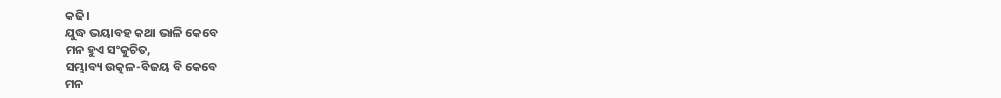କଢି।
ଯୁଦ୍ଧ ଭୟାବହ କଥା ଭାଳି କେବେ
ମନ ହୁଏ ସଂକୁଚିତ,
ସମ୍ଭାବ୍ୟ ଉତ୍କଳ-ବିଜୟ ବି କେବେ
ମନ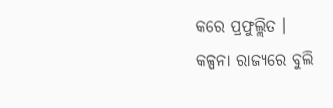କରେ ପ୍ରଫୁଲ୍ଲିତ ।
କଳ୍ପନା ରାଜ୍ୟରେ ବୁଲି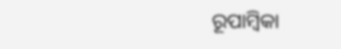ରୂପାମ୍ବିକା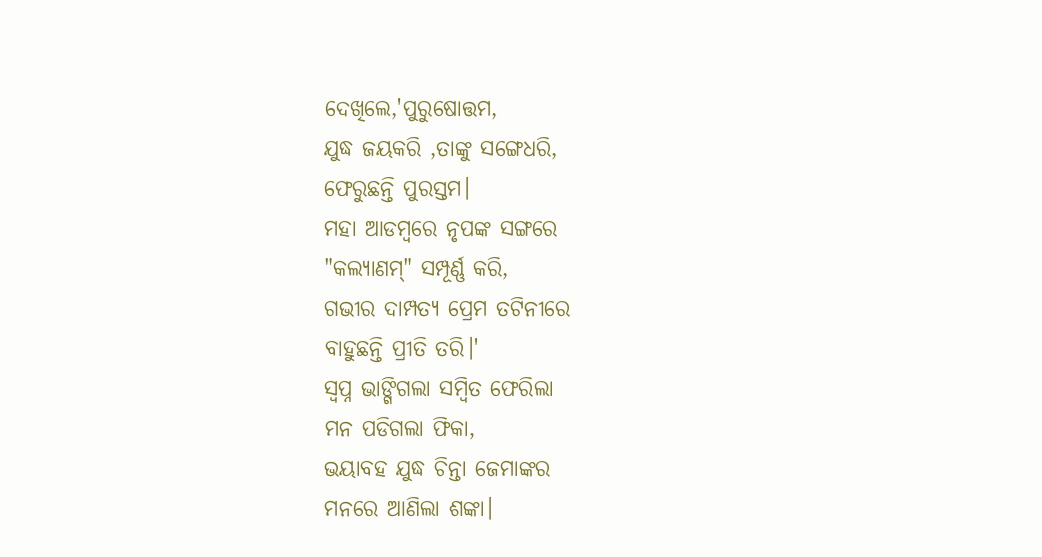ଦେଖିଲେ,'ପୁରୁଷୋତ୍ତମ,
ଯୁଦ୍ଧ ଜୟକରି ,ତାଙ୍କୁ ସଙ୍ଗେଧରି,
ଫେରୁଛନ୍ତି ପୁରସ୍ତମ।
ମହା ଆଡମ୍ବରେ ନୃପଙ୍କ ସଙ୍ଗରେ
"କଲ୍ୟାଣମ୍" ସମ୍ପୂର୍ଣ୍ଣ କରି,
ଗଭୀର ଦାମ୍ପତ୍ୟ ପ୍ରେମ ତଟିନୀରେ
ବାହୁଛନ୍ତି ପ୍ରୀତି ତରି।'
ସ୍ୱପ୍ନ ଭାଙ୍ଗିଗଲା ସମ୍ବିତ ଫେରିଲା
ମନ ପଡିଗଲା ଫିକା,
ଭୟାବହ ଯୁଦ୍ଧ ଚିନ୍ତା ଜେମାଙ୍କର
ମନରେ ଆଣିଲା ଶଙ୍କା।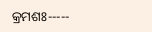କ୍ରମଶଃ-----